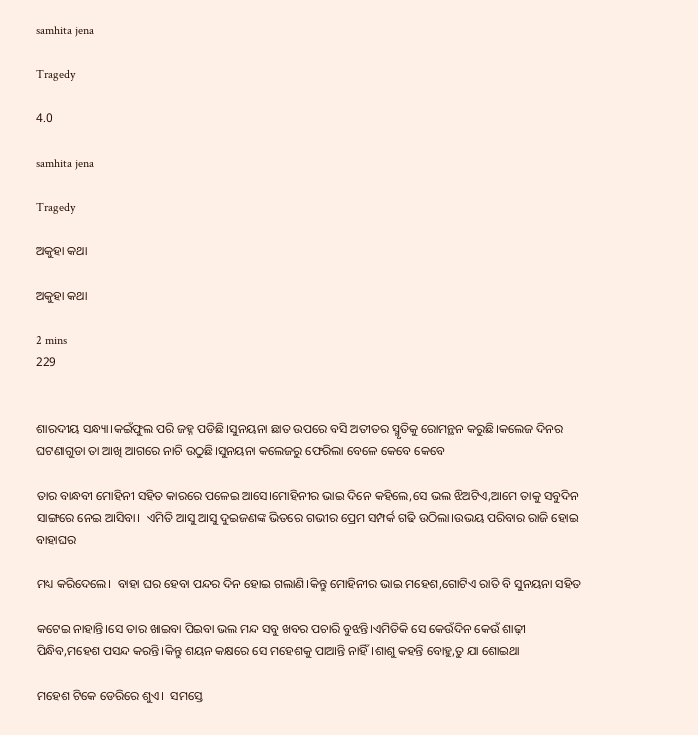samhita jena

Tragedy

4.0

samhita jena

Tragedy

ଅକୁହା କଥା

ଅକୁହା କଥା

2 mins
229


ଶାରଦୀୟ ସନ୍ଧ୍ୟା।କଇଁଫୁଲ ପରି ଜହ୍ନ ପଡିଛି।ସୁନୟନା ଛାତ ଉପରେ ବସି ଅତୀତର ସ୍ମୃତିକୁ ରୋମନ୍ଥନ କରୁଛି।କଲେଜ ଦିନର ଘଟଣାଗୁଡା ତା ଆଖି ଆଗରେ ନାଚି ଉଠୁଛି।ସୁନୟନା କଲେଜରୁ ଫେରିଲା ବେଳେ କେବେ କେବେ

ତାର ବାନ୍ଧବୀ ମୋହିନୀ ସହିତ କାରରେ ପଳେଇ ଆସେ।ମୋହିନୀର ଭାଇ ଦିନେ କହିଲେ,ସେ ଭଲ ଝିଅଟିଏ,ଆମେ ତାକୁ ସବୁଦିନ ସାଙ୍ଗରେ ନେଇ ଆସିବା।  ଏମିତି ଆସୁ ଆସୁ ଦୁଇଜଣଙ୍କ ଭିତରେ ଗଭୀର ପ୍ରେମ ସମ୍ପର୍କ ଗଢି ଉଠିଲା।ଉଭୟ ପରିବାର ରାଜି ହୋଇ ବାହାଘର

ମଧ୍ୟ କରିଦେଲେ।  ବାହା ଘର ହେବା ପନ୍ଦର ଦିନ ହୋଇ ଗଲାଣି।କିନ୍ତୁ ମୋହିନୀର ଭାଇ ମହେଶ,ଗୋଟିଏ ରାତି ବି ସୁନୟନା ସହିତ

କଟେଇ ନାହାନ୍ତି।ସେ ତାର ଖାଇବା ପିଇବା ଭଲ ମନ୍ଦ ସବୁ ଖବର ପଚାରି ବୁଝନ୍ତି।ଏମିତିକି ସେ କେଉଁଦିନ କେଉଁ ଶାଢ଼ୀ ପିନ୍ଧିବ,ମହେଶ ପସନ୍ଦ କରନ୍ତି।କିନ୍ତୁ ଶୟନ କକ୍ଷରେ ସେ ମହେଶକୁ ପାଆନ୍ତି ନାହିଁ।ଶାଶୁ କହନ୍ତି ବୋହୁ,ତୁ ଯା ଶୋଇଥା

ମହେଶ ଟିକେ ଡେରିରେ ଶୁଏ।  ସମସ୍ତେ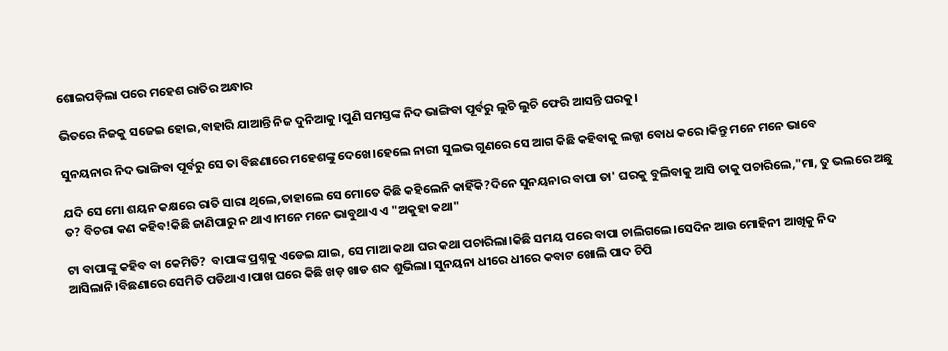ଶୋଇପଡ଼ିଲା ପରେ ମହେଶ ରାତିର ଅନ୍ଧାର

ଭିତରେ ନିଜକୁ ସଜେଇ ହୋଇ,ବାହାରି ଯାଆନ୍ତି ନିଜ ଦୁନିଆକୁ ।ପୁଣି ସମସ୍ତଙ୍କ ନିଦ ଭାଙ୍ଗିବା ପୂର୍ବରୁ ଲୁଚି ଲୁଚି ଫେରି ଆସନ୍ତି ଘରକୁ।

ସୁନୟନାର ନିଦ ଭାଙ୍ଗିବା ପୂର୍ବରୁ ସେ ତା ବିଛଣାରେ ମହେଶଙ୍କୁ ଦେଖେ।ହେଲେ ନାରୀ ସୁଲଭ ଗୁଣରେ ସେ ଆଗ କିଛି କହିବାକୁ ଲଜ୍ଜା ବୋଧ କରେ।କିନ୍ତୁ ମନେ ମନେ ଭାବେ

ଯଦି ସେ ମୋ ଶୟନ କକ୍ଷରେ ରାତି ସାରା ଥିଲେ,ତାହାଲେ ସେ ମୋତେ କିଛି କହିଲେନି କାହିଁକି?ଦିନେ ସୁନୟନାର ବାପା ତା' ଘରକୁ ବୁଲିବାକୁ ଆସି ତାକୁ ପଚାରିଲେ,"ମା, ତୁ ଭଲରେ ଅଛୁ ତ? ବିଚରା କଣ କହିବ!କିଛି ଜାଣିପାରୁ ନ ଥାଏ।ମନେ ମନେ ଭାବୁଥାଏ ଏ "ଅକୁହା କଥା"

ଟା ବାପାଙ୍କୁ କହିବ ବା କେମିତି?  ବାପାଙ୍କ ପ୍ରଶ୍ନକୁ ଏଡେଇ ଯାଇ, ସେ ମାଆ କଥା ଘର କଥା ପଚାରିଲା।କିଛି ସମୟ ପରେ ବାପା ଚାଲିଗଲେ।ସେଦିନ ଆଉ ମୋହିନୀ ଆଖିକୁ ନିଦ ଆସିଲାନି।ବିଛଣାରେ ସେମିତି ପଡିଥାଏ।ପାଖ ଘରେ କିଛି ଖଡ଼ ଖାଡ ଶବ୍ଦ ଶୁଭିଲା। ସୁନୟନା ଧୀରେ ଧୀରେ କବାଟ ଖୋଲି ପାଦ ଚିପି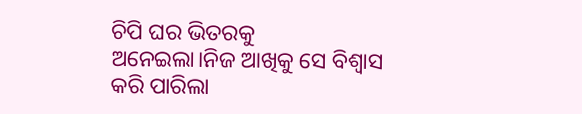ଚିପି ଘର ଭିତରକୁ ଅନେଇଲା।ନିଜ ଆଖିକୁ ସେ ବିଶ୍ବାସ କରି ପାରିଲା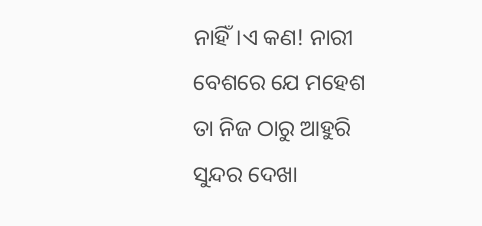ନାହିଁ।ଏ କଣ! ନାରୀ ବେଶରେ ଯେ ମହେଶ ତା ନିଜ ଠାରୁ ଆହୁରି ସୁନ୍ଦର ଦେଖା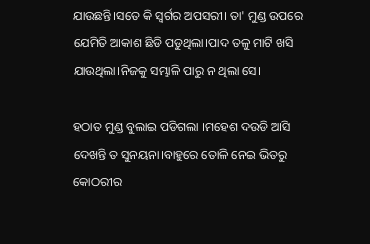ଯାଉଛନ୍ତି।ସତେ କି ସ୍ୱର୍ଗର ଅପସରୀ। ତା' ମୁଣ୍ଡ ଉପରେ ଯେମିତି ଆକାଶ ଛିଡି ପଡୁଥିଲା।ପାଦ ତଳୁ ମାଟି ଖସି ଯାଉଥିଲା।ନିଜକୁ ସମ୍ଭାଳି ପାରୁ ନ ଥିଲା ସେ।

ହଠାତ ମୁଣ୍ଡ ବୁଲାଇ ପଡିଗଲା ।ମହେଶ ଦଉଡି ଆସି ଦେଖନ୍ତି ତ ସୁନୟନା।ବାହୁରେ ତୋଳି ନେଇ ଭିତରୁ କୋଠରୀର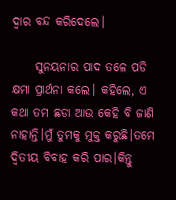ଦ୍ୱାର ବନ୍ଦ କରିଦେଲେ।

     ସୁନୟନାର ପାଦ ତଳେ ପଡି କ୍ଷମା ପ୍ରାର୍ଥନା କଲେ। କହିଲେ, ଏ କଥା ତମ ଛଡା ଆଉ କେହି ବି ଜାଣି ନାହାନ୍ତି।ମୁଁ ତୁମକୁ ମୁକ୍ତ କରୁଛି।ତମେ ଦ୍ୱିତୀୟ ବିବାହ କରି ପାର।କିନ୍ତୁ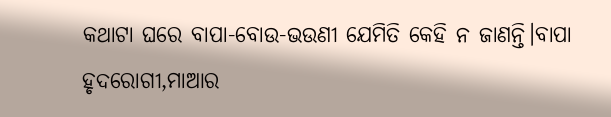କଥାଟା ଘରେ ବାପା-ବୋଉ-ଭଉଣୀ ଯେମିତି କେହି ନ ଜାଣନ୍ତି।ବାପା ହୃଦରୋଗୀ,ମାଆର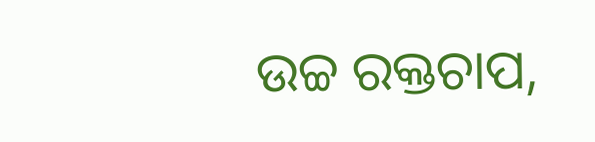ଉଚ୍ଚ ରକ୍ତଚାପ,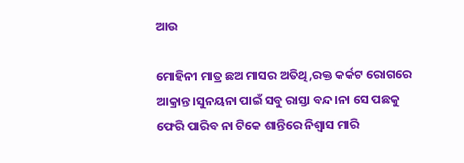ଆଉ

ମୋହିନୀ ମାତ୍ର ଛଅ ମାସର ଅତିଥି,ରକ୍ତ କର୍କଟ ରୋଗରେ ଆକ୍ରାନ୍ତ।ସୁନୟନା ପାଇଁ ସବୁ ରାସ୍ତା ବନ୍ଦ।ନା ସେ ପଛକୁ ଫେରି ପାରିବ ନା ଟିକେ ଶାନ୍ତିରେ ନିଶ୍ବାସ ମାରି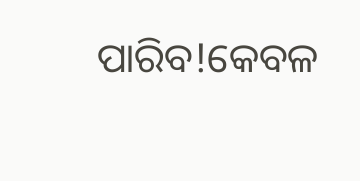ପାରିବ!କେବଳ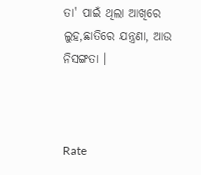ତା' ପାଇଁ ଥିଲା ଆଖିରେ ଲୁହ,ଛାତିରେ ଯନ୍ତ୍ରଣା, ଆଉ ନିସଙ୍ଗତା ।



Rate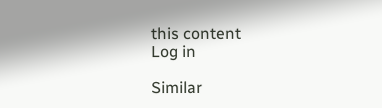this content
Log in

Similar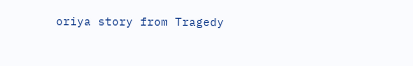oriya story from Tragedy